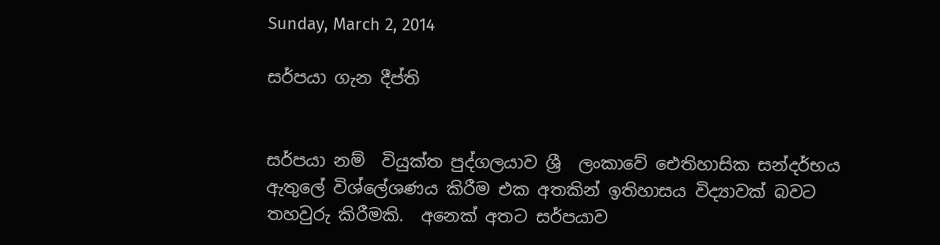Sunday, March 2, 2014

සර්පයා ගැන දීප්ති


සර්පයා නම්  වියුක්ත පුද්ගලයාව ශ්‍රී  ලංකාවේ ඓතිහාසික සන්දර්භය ඇතුලේ විශ්ලේශණය කිරීම එක අතකින් ඉතිහාසය විද්‍යාවක් බවට තහවුරු කිරීමකි.  අනෙක් අතට සර්පයාව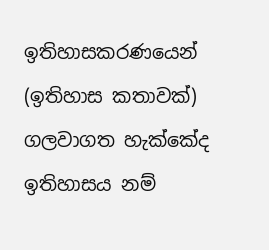ඉතිහාසකරණයෙන් (ඉතිහාස කතාවක්) ගලවාගත හැක්කේද ඉතිහාසය නම්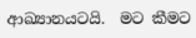ආඛ්‍යානයටයි.  මට කීමට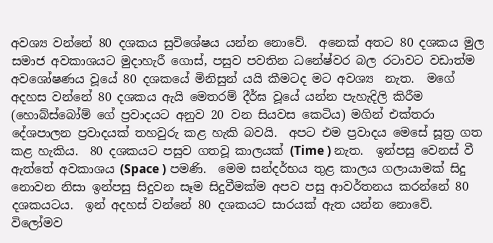අවශ්‍ය වන්නේ 80 දශකය සුවිශේෂය යන්න නොවේ.  අනෙක් අතට 80 දශකය මුල සමාජ අවකාශයට මුදාහැරී ගොස්, පසුව පවතින ධනේෂ්වර බල රටාවට වඩාත්ම අවශෝෂණය වූයේ 80 දශකයේ මිනිසුන් යයි කීමටද මට අවශ්‍ය  නැත.  මගේ අදහස වන්නේ 80 දශකය ඇයි මෙතරම් දීර්ඝ වූයේ යන්න පැහැදිලි කිරීම (හොබ්ස්බෝම් ගේ ප්‍රවාදයට අනුව 20 වන සියවස කෙටිය) මගින් එක්තරා දේශපාලන ප්‍රවාදයක් තහවුරු කළ හැකි බවයි.  අපට එම ප්‍රවාදය මෙසේ සූත්‍ර ගත කළ හැකිය.  80 දශකයට පසුව ගතවූ කාලයක් (Time ) නැත.  ඉන්පසු වෙනස් වී ඇත්තේ අවකාශය (Space ) පමණි.  මෙම සන්දර්භය තුළ කාලය ගලායාමක් සිදු නොවන නිසා ඉන්පසු සිදුවන සෑම සිදුවීමක්ම අපව පසු ආවර්තනය කරන්නේ 80 දශකයටය.  ඉන් අදහස් වන්නේ 80 දශකයට සාරයක් ඇත යන්න නොවේ.  විලෝමව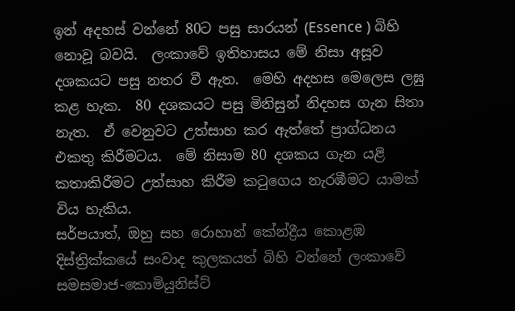ඉන් අදහස් වන්නේ 80ට පසු සාරයන් (Essence ) බිහි නොවූ බවයි.  ලංකාවේ ඉතිහාසය මේ නිසා අසූව දශකයට පසු නතර වී ඇත.  මෙහි අදහස මෙලෙස ලඝු කළ හැක.  80 දශකයට පසු මිනිසුන් නිදහස ගැන සිතා නැත.  ඒ වෙනුවට උත්සාහ කර ඇත්තේ ප්‍රාග්ධනය එකතු කිරීමටය.  මේ නිසාම 80 දශකය ගැන යළි කතාකිරීමට උත්සාහ කිරීම කටුගෙය නැරඹීමට යාමක් විය හැකිය.
සර්පයාත්, ඔහු සහ රොහාන් කේන්ද්‍රීය කොළඹ දිස්ත්‍රික්කයේ සංවාද කුලකයත් බිහි වන්නේ ලංකාවේ සමසමාජ-කොමියුනිස්ට්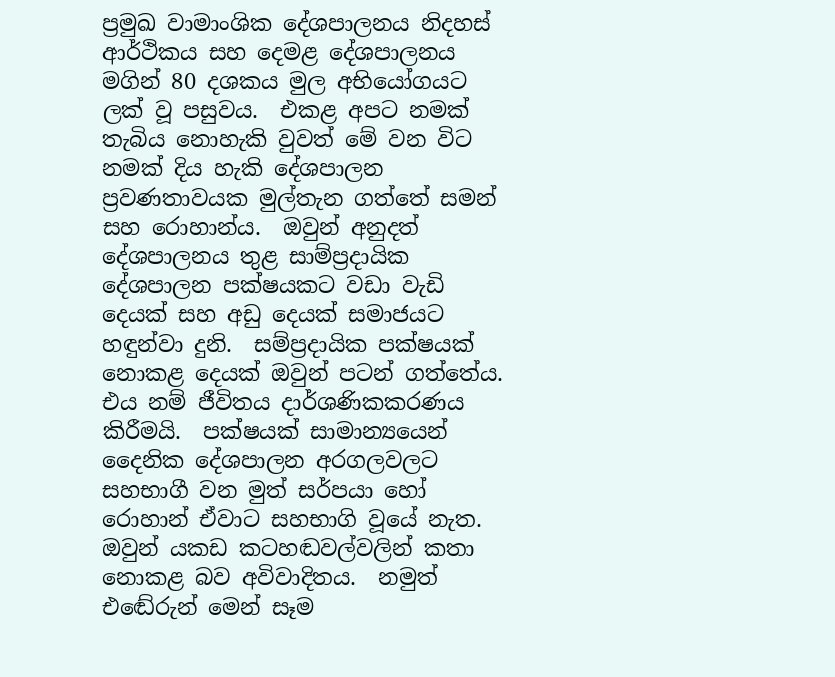ප්‍රමුඛ වාමාංශික දේශපාලනය නිදහස් ආර්ථිකය සහ දෙමළ දේශපාලනය මගින් 80 දශකය මුල අභියෝගයට ලක් වූ පසුවය.  එකළ අපට නමක් තැබිය නොහැකි වුවත් මේ වන විට නමක් දිය හැකි දේශපාලන ප්‍රවණතාවයක මුල්තැන ගත්තේ සමන් සහ රොහාන්ය.  ඔවුන් අනුදත් දේශපාලනය තුළ සාම්ප්‍රදායික දේශපාලන පක්ෂයකට වඩා වැඩි දෙයක් සහ අඩු දෙයක් සමාජයට හඳුන්වා දුනි.  සම්ප්‍රදායික පක්ෂයක් නොකළ දෙයක් ඔවුන් පටන් ගත්තේය.  එය නම් ජීවිතය දාර්ශණිකකරණය කිරීමයි.  පක්ෂයක් සාමාන්‍යයෙන් දෛනික දේශපාලන අරගලවලට සහභාගී වන මුත් සර්පයා හෝ රොහාන් ඒවාට සහභාගි වූයේ නැත.  ඔවුන් යකඩ කටහඬවල්වලින් කතා නොකළ බව අවිවාදිතය.  නමුත්
එ‍ඬේරුන් මෙන් සෑම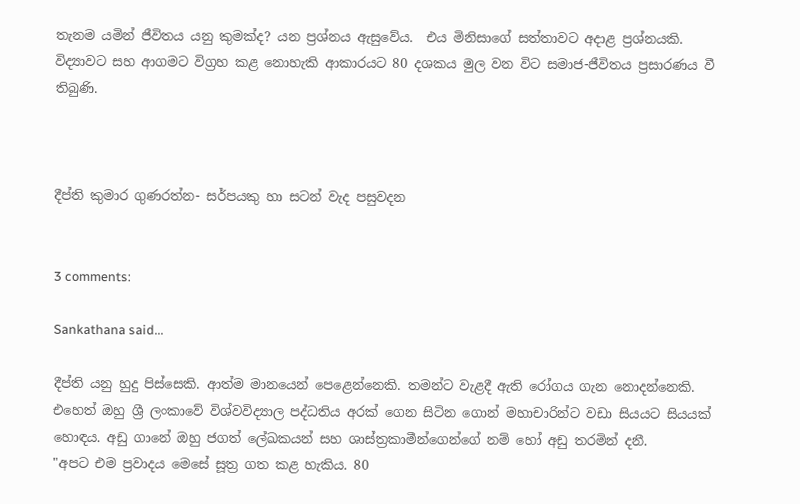තැනම යමින් ජීවිතය යනු කුමක්ද? යන ප්‍රශ්නය ඇසුවේය.  එය මිනිසාගේ සත්තාවට අදාළ ප්‍රශ්නයකි.  විද්‍යාවට සහ ආගමට විග්‍රහ කළ නොහැකි ආකාරයට 80 දශකය මුල වන විට සමාජ-ජීවිතය ප්‍රසාරණය වී තිබුණි.



දීප්ති කුමාර ගුණරත්න- සර්පයකු හා සටන් වැද පසුවදන


3 comments:

Sankathana said...

දීප්ති යනු හුදු පිස්සෙකි. ආත්ම මානයෙන් පෙළෙන්නෙකි. තමන්ට වැළදී ඇති රෝගය ගැන නොදන්නෙකි. එහෙත් ඔහු ශ්‍රී ලංකාවේ විශ්වවිද්‍යාල පද්ධතිය අරක් ගෙන සිටින ගොන් මහාචාරින්ට වඩා සියයට සියයක් හොඳය. අඩු ගානේ ඔහු ජගත් ලේඛකයන් සහ ශාස්ත්‍රකාමීන්ගෙන්ගේ නම් හෝ අඩු තරමින් දනී.
"අපට එම ප්‍රවාදය මෙසේ සූත්‍ර ගත කළ හැකිය. 80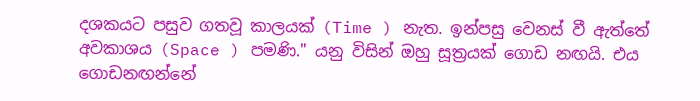දශකයට පසුව ගතවූ කාලයක් (Time ) නැත. ඉන්පසු වෙනස් වී ඇත්තේ අවකාශය (Space ) පමණි." යනු විසින් ඔහු සූත්‍රයක් ගොඩ නඟයි. එය ගොඩනඟන්නේ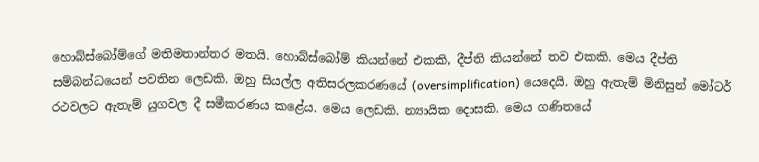හොබ්ස්බෝම්ගේ මතිමතාන්තර මතයි. හොබ්ස්බෝම් කියන්නේ එකකි, දීප්ති කියන්නේ තව එකකි. මෙය දීප්ති සම්බන්ධයෙන් පවතින ලෙඩකි. ඔහු සියල්ල අතිසරලකරණයේ (oversimplification) යෙදෙයි. ඔහු ඇතැම් මිනිසුන් මෝටර් රථවලට ඇතැම් යුගවල දී සමීකරණය කළේය. මෙය ලෙඩකි. න්‍යායික දොසකි. මෙය ගණිතයේ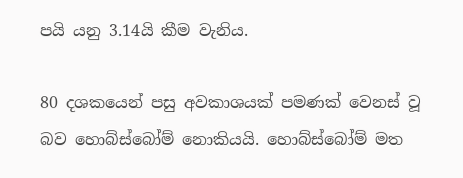පයි යනු 3.14යි කීම වැනිය.

80 දශකයෙන් පසු අවකාශයක් පමණක් වෙනස් වූ බව හොබ්ස්බෝම් නොකියයි. හොබ්ස්බෝම් මත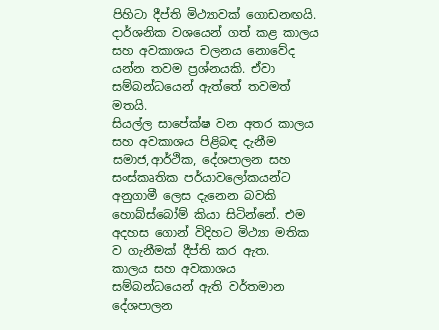පිහිටා දීප්ති මිථ්‍යාවක් ගොඩනඟයි. දාර්ශනික වශයෙන් ගත් කළ කාලය සහ අවකාශය චලනය නොවේද යන්න තවම ප්‍රශ්නයකි. ඒවා සම්බන්ධයෙන් ඇත්තේ තවමත් මතයි.
සියල්ල සාපේක්ෂ වන අතර කාලය සහ අවකාශය පිළිබඳ දැනීම සමාජ,ආර්ථික, දේශපාලන සහ සංස්කෘතික පර්යාවලෝකයන්ට අනුගාමී ලෙස දැනෙන බවකි හොබ්ස්බෝම් කියා සිටින්නේ. එම අදහස ගොන් විදිහට මිථ්‍යා මතික ව ගැනීමක් දීප්ති කර ඇත.
කාලය සහ අවකාශය සම්බන්ධයෙන් ඇති වර්තමාන දේශපාලන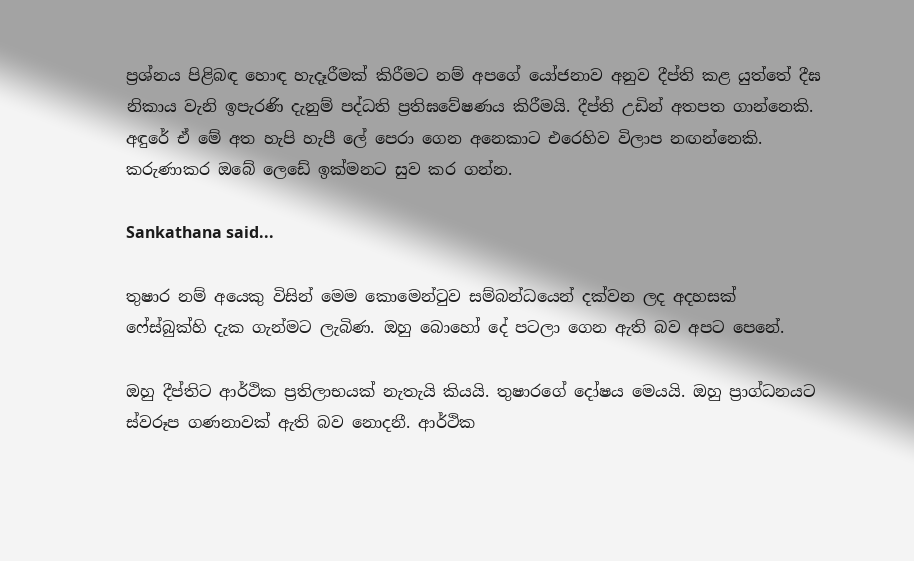ප්‍රශ්නය පිළිබඳ හොඳ හැදෑරීමක් කිරීමට නම් අප‍ගේ යෝජනාව අනුව දීප්ති කළ යුත්තේ දීඝ නිකාය වැනි ඉපැරණි දැනුම් පද්ධති ප්‍රතිඝවේෂණය කිරීමයි. දීප්ති උඩින් අතපත ගාන්නෙකි. අඳුරේ ඒ මේ අත හැපි හැපී ලේ පෙරා ගෙන අනෙකාට එරෙහිව විලාප නඟන්නෙකි. කරුණාකර ඔබේ ලෙඩේ ඉක්මනට සුව කර ගන්න.

Sankathana said...

තුෂාර නම් අයෙකු විසින් මෙම කොමෙන්ටුව සම්බන්ධයෙන් දක්වන ලද අදහසක් ෆේස්බුක්හි දැක ගැන්මට ලැබිණ. ඔහු බොහෝ දේ පටලා ගෙන ඇති බව අපට පෙනේ.

ඔහු දීප්තිට ආර්ථික ප්‍රතිලාභයක් නැතැයි කියයි. තුෂාරගේ දෝෂය මෙයයි. ඔහු ප්‍රාග්ධනයට ස්වරූප ගණනාවක් ඇති බව නොදනී. ආර්ථික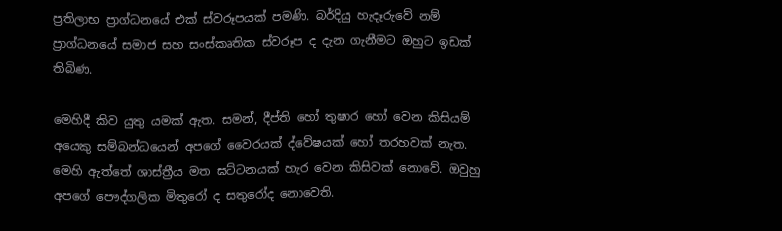ප්‍රතිලාභ ප්‍රාග්ධනයේ එක් ස්වරූපයක් පමණි. බර්දියු හැදෑරුවේ නම් ප්‍රාග්ධනයේ සමාජ සහ සංස්කෘතික ස්වරූප ද දැන ගැනීමට ඔහුට ඉඩක් තිබිණ.

මෙහිදී කිව යුතු යමක් ඇත. සමන්, දීප්ති හෝ තුෂාර‍ හෝ වෙන කිසියම් අයෙකු සම්බන්ධයෙන් අපගේ වෛරයක් ද්වේෂයක් හෝ තරහවක් නැත. මෙහි ඇත්තේ ශාස්ත්‍රීය මත ඝට්ටනයක් හැර වෙන කිසිවක් නොවේ. ඔවුහු අපගේ පෞද්ගලික මිතුරෝ ද සතුරෝද නොවෙති.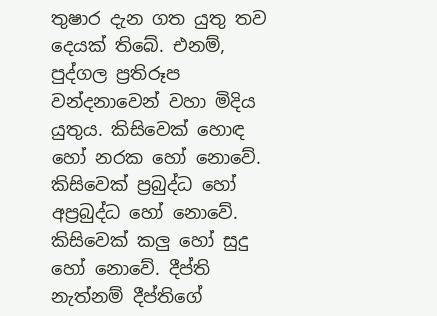තුෂාර දැන ගත යුතු තව දෙයක් තිබේ. එනම්, පුද්ගල ‍ප්‍රතිරූප වන්දනාවෙන් වහා මිදිය යුතුය. කිසිවෙක් හොඳ හෝ නරක හෝ නොවේ. කිසිවෙක් ප්‍රබුද්ධ හෝ අප්‍රබුද්ධ හෝ නොවේ. කිසිවෙක් කලු හෝ සුදු හෝ නොවේ. දීප්ති නැත්නම් දීප්තිගේ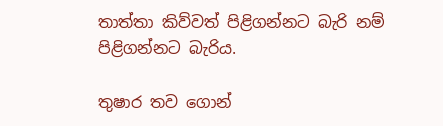තාත්තා කිව්වත් පිළිගන්නට බැරි නම් පිළිගන්නට බැරිය.

තුෂාර තව ගොන්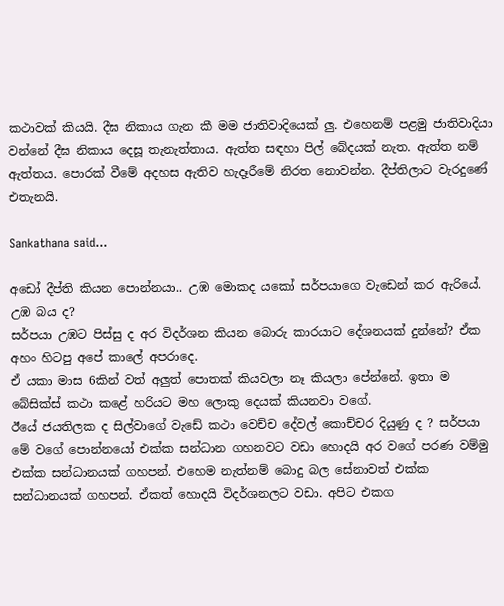කථාවක් කියයි. දීඝ නිකාය ගැන කී මම ජාතිවාදියෙක් ලු. එහෙනම් පළමු ජාතිවාදියා වන්නේ දීඝ නිකාය දෙසූ තැනැත්තාය. ඇත්ත සඳහා පිල් බේදයක් නැත. ඇත්ත නම් ඇත්තය. පොරක් වීමේ අදහස ඇතිව හැදෑරීමේ නිරත නොවන්න. දීප්තිලාට වැරදුණේ එතැනයි.

Sankathana said...

අඩෝ දීප්ති කියන පොන්නයා.. උඹ මොකද යකෝ සර්පයාගෙ වැඩෙන් කර ඇරියේ. උඹ බය ද?
සර්පයා උඹට පිස්සු ද අර විදර්ශන කියන බොරු කාරයාට දේශනයක් දුන්නේ? ඒක අහං හිටපු අපේ කාලේ අප‍රාදෙ.
ඒ යකා මාස 6කින් වත් අලුත් පොතක් කියවලා නෑ කියලා පේන්නේ. ඉතා ම බේසික්ස් කථා කළේ හරියට මහ ලොකු දෙයක් කියනවා වගේ.
ඊයේ ජයතිලක ද සිල්වාගේ වැඩේ කථා වෙච්ච දේවල් කොච්චර දියුණු ද ? සර්පයා මේ වගේ පොන්නයෝ එක්ක සන්ධාන ගහනවට වඩා හොදයි අර වගේ පරණ වම්මු එක්ක සන්ධානයක් ගහපන්. එහෙම නැත්නම් බොදු බල සේනාවත් එක්ක සන්ධානයක් ගහපන්. ඒකත් හොදයි විදර්ශනලට වඩා. අපිට එකග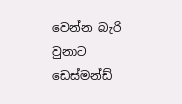වෙන්න බැරි වුනාට ඩෙස්මන්ඩ්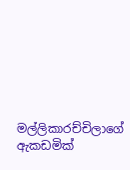මල්ලිකාරච්චිලාගේ ඇකඩමික්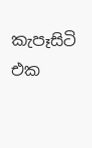කැපෑසිටි එක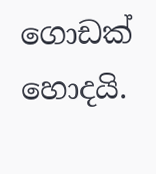ගොඩක් හොදයි.